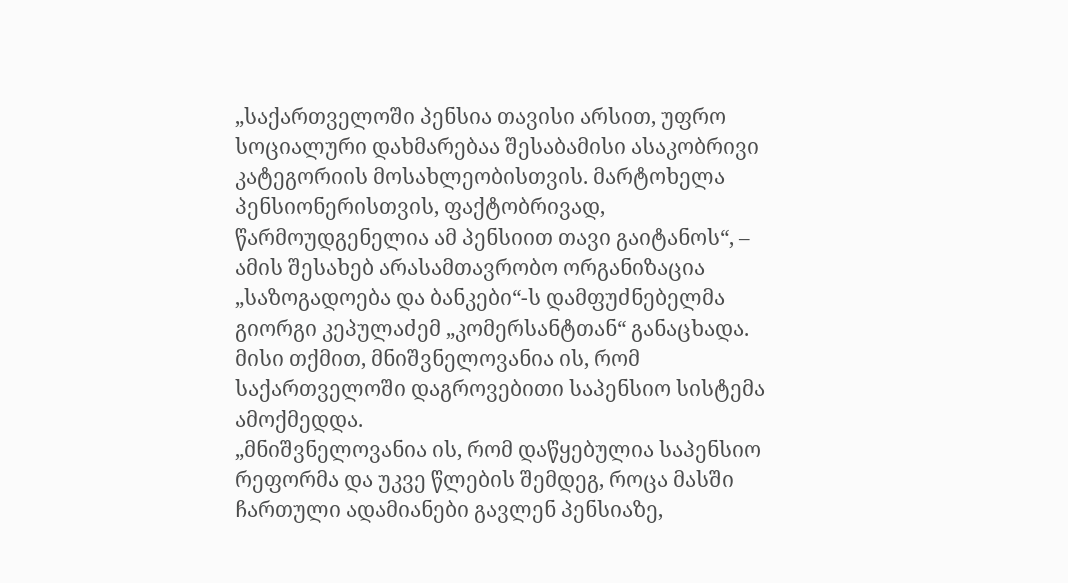„საქართველოში პენსია თავისი არსით, უფრო სოციალური დახმარებაა შესაბამისი ასაკობრივი კატეგორიის მოსახლეობისთვის. მარტოხელა პენსიონერისთვის, ფაქტობრივად, წარმოუდგენელია ამ პენსიით თავი გაიტანოს“, – ამის შესახებ არასამთავრობო ორგანიზაცია „საზოგადოება და ბანკები“-ს დამფუძნებელმა გიორგი კეპულაძემ „კომერსანტთან“ განაცხადა.
მისი თქმით, მნიშვნელოვანია ის, რომ საქართველოში დაგროვებითი საპენსიო სისტემა ამოქმედდა.
„მნიშვნელოვანია ის, რომ დაწყებულია საპენსიო რეფორმა და უკვე წლების შემდეგ, როცა მასში ჩართული ადამიანები გავლენ პენსიაზე,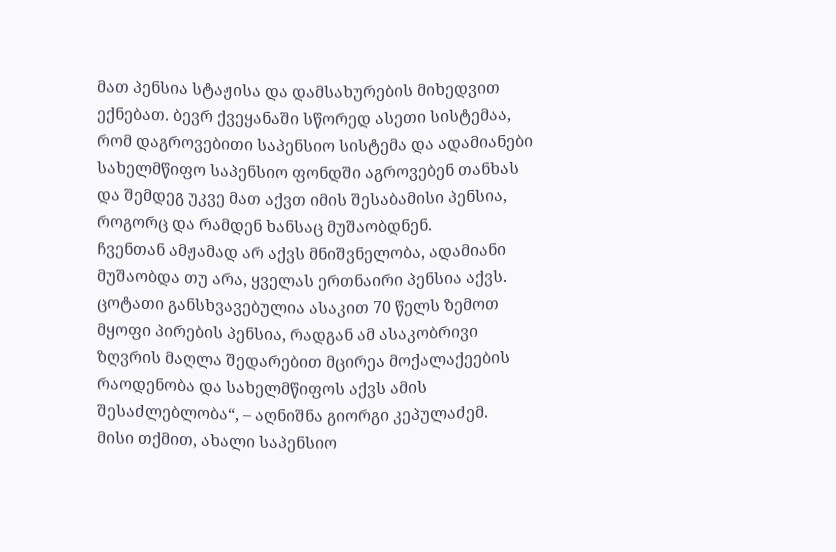მათ პენსია სტაჟისა და დამსახურების მიხედვით ექნებათ. ბევრ ქვეყანაში სწორედ ასეთი სისტემაა, რომ დაგროვებითი საპენსიო სისტემა და ადამიანები სახელმწიფო საპენსიო ფონდში აგროვებენ თანხას და შემდეგ უკვე მათ აქვთ იმის შესაბამისი პენსია, როგორც და რამდენ ხანსაც მუშაობდნენ.
ჩვენთან ამჟამად არ აქვს მნიშვნელობა, ადამიანი მუშაობდა თუ არა, ყველას ერთნაირი პენსია აქვს. ცოტათი განსხვავებულია ასაკით 70 წელს ზემოთ მყოფი პირების პენსია, რადგან ამ ასაკობრივი ზღვრის მაღლა შედარებით მცირეა მოქალაქეების რაოდენობა და სახელმწიფოს აქვს ამის შესაძლებლობა“, – აღნიშნა გიორგი კეპულაძემ.
მისი თქმით, ახალი საპენსიო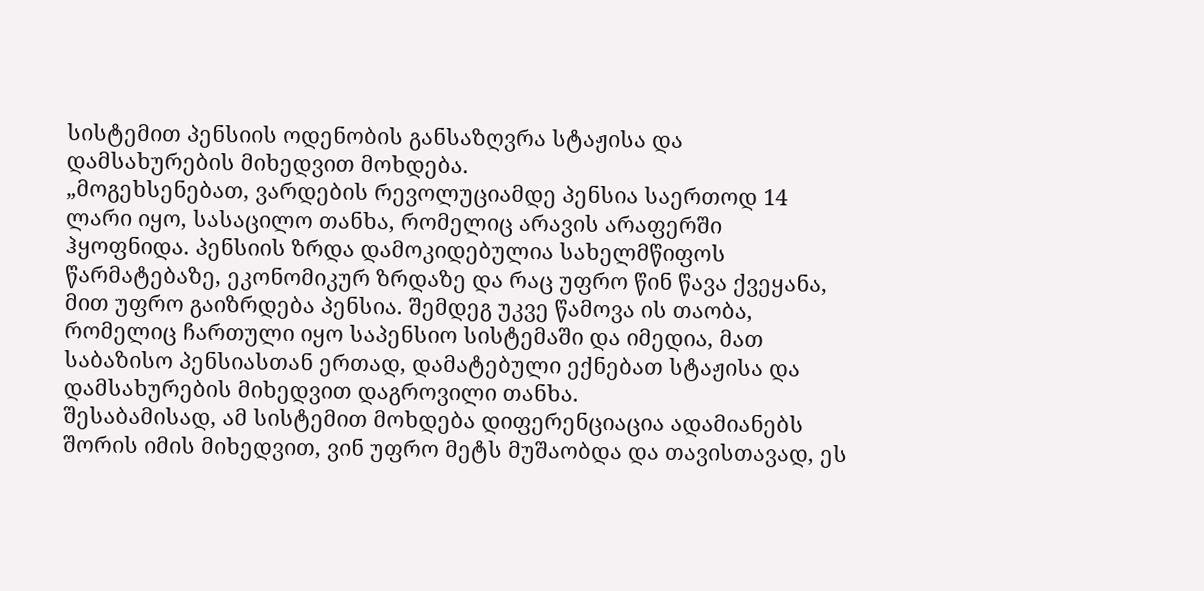სისტემით პენსიის ოდენობის განსაზღვრა სტაჟისა და დამსახურების მიხედვით მოხდება.
„მოგეხსენებათ, ვარდების რევოლუციამდე პენსია საერთოდ 14 ლარი იყო, სასაცილო თანხა, რომელიც არავის არაფერში ჰყოფნიდა. პენსიის ზრდა დამოკიდებულია სახელმწიფოს წარმატებაზე, ეკონომიკურ ზრდაზე და რაც უფრო წინ წავა ქვეყანა, მით უფრო გაიზრდება პენსია. შემდეგ უკვე წამოვა ის თაობა, რომელიც ჩართული იყო საპენსიო სისტემაში და იმედია, მათ საბაზისო პენსიასთან ერთად, დამატებული ექნებათ სტაჟისა და დამსახურების მიხედვით დაგროვილი თანხა.
შესაბამისად, ამ სისტემით მოხდება დიფერენციაცია ადამიანებს შორის იმის მიხედვით, ვინ უფრო მეტს მუშაობდა და თავისთავად, ეს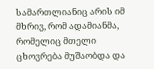სამართლიანიც არის იმ მხრივ, რომ ადამიანმა, რომელიც მთელი ცხოვრება მუშაობდა და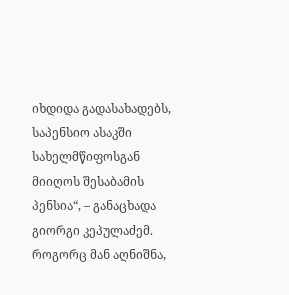იხდიდა გადასახადებს, საპენსიო ასაკში სახელმწიფოსგან მიიღოს შესაბამის პენსია“, – განაცხადა გიორგი კეპულაძემ.
როგორც მან აღნიშნა,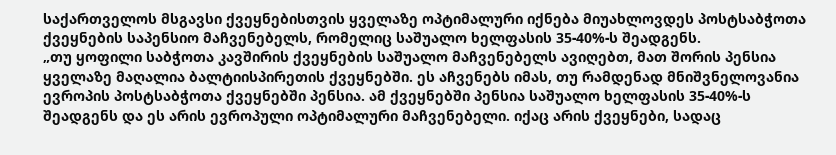საქართველოს მსგავსი ქვეყნებისთვის ყველაზე ოპტიმალური იქნება მიუახლოვდეს პოსტსაბჭოთა ქვეყნების საპენსიო მაჩვენებელს, რომელიც საშუალო ხელფასის 35-40%-ს შეადგენს.
„თუ ყოფილი საბჭოთა კავშირის ქვეყნების საშუალო მაჩვენებელს ავიღებთ, მათ შორის პენსია ყველაზე მაღალია ბალტიისპირეთის ქვეყნებში. ეს აჩვენებს იმას, თუ რამდენად მნიშვნელოვანია ევროპის პოსტსაბჭოთა ქვეყნებში პენსია. ამ ქვეყნებში პენსია საშუალო ხელფასის 35-40%-ს შეადგენს და ეს არის ევროპული ოპტიმალური მაჩვენებელი. იქაც არის ქვეყნები, სადაც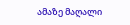ამაზე მაღალი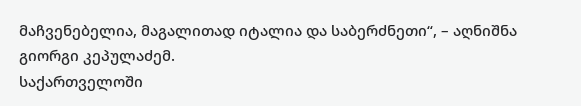მაჩვენებელია, მაგალითად იტალია და საბერძნეთი“, – აღნიშნა გიორგი კეპულაძემ.
საქართველოში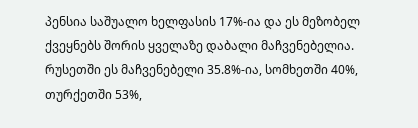პენსია საშუალო ხელფასის 17%-ია და ეს მეზობელ ქვეყნებს შორის ყველაზე დაბალი მაჩვენებელია. რუსეთში ეს მაჩვენებელი 35.8%-ია, სომხეთში 40%, თურქეთში 53%,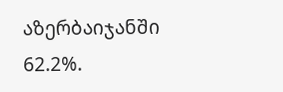აზერბაიჯანში 62.2%.